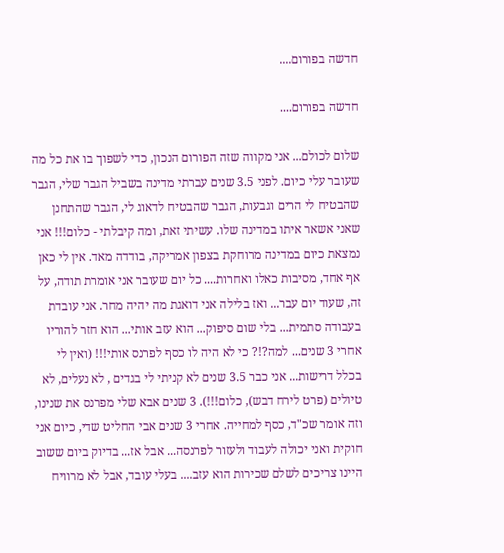חדשה בפורום....

חדשה בפורום....

שלום לכולם... אני מקווה שזה הפורום הנכון, כדי לשפוך בו את כל מה שעובר עלי כיום. לפני 3.5 שנים עברתי מדינה בשביל הגבר שלי, הגבר שהבטיח לי הרים וגבעות, הגבר שהבטיח לדאוג לי, הגבר שהתחנן שאני אשאר איתו במדינה שלו. עשיתי זאת, ומה קיבלתי - כלום!!! אני נמצאת כיום במדינה מרוחקת בצפון אמריקה, בודדה מאד. אין לי כאן אף אחד, מסיבות כאלו ואחרות.... כל יום שעובר אני אומרת תודה, על זה, שעוד יום עבר... ואז בלילה אני דואגת מה יהיה מחר. אני עובדת בעבודה סתמית... בלי שום סיפוק... הוא עזב אותי... הוא חזר להוריו אחרי 3 שנים... למה?!? כי לא היה לו כסף לפרנס אותי!!! (ואין לי בכלל דרישות... אני כבר 3.5 שנים לא קניתי לי בגדים , לא נעלים, לא טיולים (פרט לירח דבש), כלום!!!). 3 שנים אבא שלי מפרנס את שנינו, וזה אומר שכ"ד, כסף למחייה. אחרי 3 שנים אבי החליט שדי, כיום אני חוקית ואני יכולה לעבוד ולעזור לפרנסה... אבל אז... בדיוק ביום ששוב היינו צריכים לשלם שכירות הוא עזב.... בעלי עובד, אבל לא מרוויח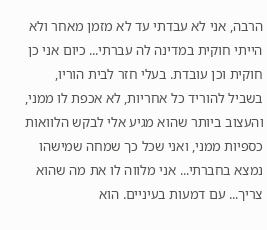הרבה, אני לא עבדתי עד לא מזמן מאחר ולא הייתי חוקית במדינה לה עברתי... כיום אני כן חוקית וכן עובדת. בעלי חזר לבית הוריו, בשביל להוריד כל אחריות, לא אכפת לו ממני, והעצוב ביותר שהוא מגיע אלי לבקש הלוואות כספיות ממני, ואני שכל כך שמחה שמישהו נמצא בחברתי... אני מלווה לו את מה שהוא צריך... עם דמעות בעיניים. הוא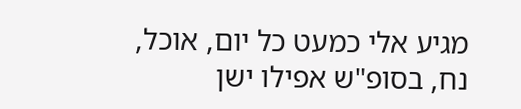מגיע אלי כמעט כל יום, אוכל, נח, בסופ"ש אפילו ישן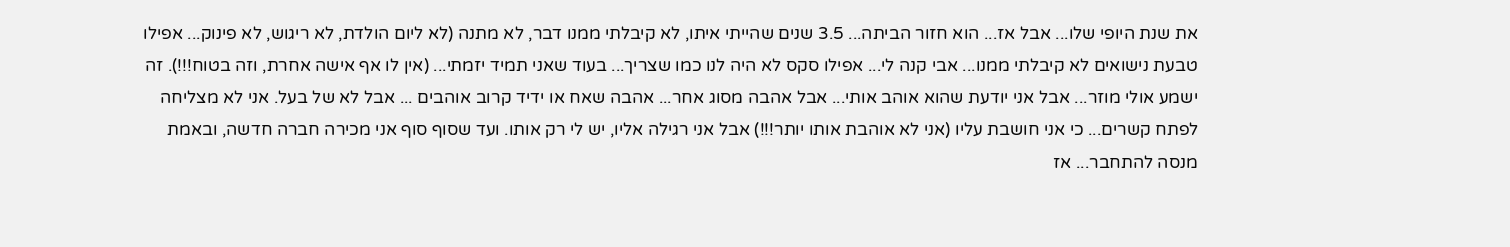את שנת היופי שלו... אבל אז... הוא חזור הביתה... 3.5 שנים שהייתי איתו, לא קיבלתי ממנו דבר, לא מתנה (לא ליום הולדת, לא ריגוש, לא פינוק... אפילו טבעת נישואים לא קיבלתי ממנו... אבי קנה לי... אפילו סקס לא היה לנו כמו שצריך... בעוד שאני תמיד יזמתי... (אין לו אף אישה אחרת, וזה בטוח!!!). זה ישמע אולי מוזר... אבל אני יודעת שהוא אוהב אותי... אבל אהבה מסוג אחר... אהבה שאח או ידיד קרוב אוהבים ... אבל לא של בעל. אני לא מצליחה לפתח קשרים... כי אני חושבת עליו (אני לא אוהבת אותו יותר!!!) אבל אני רגילה אליו, יש לי רק אותו. ועד שסוף סוף אני מכירה חברה חדשה, ובאמת מנסה להתחבר... אז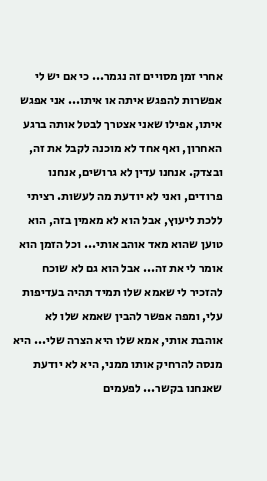אחרי זמן מסויים זה נגמר... כי אם יש לי אפשרות להפגש איתה או איתו... אני אפגש איתו, אפילו שאני אצטרך לבטל אותה ברגע האחרון, ואף אחד לא מוכנה לקבל את זה, ובצדק. אנחנו עדין לא גרושים, אנחנו פרודים, ואני לא יודעת מה לעשות. רציתי ללכת ליעוץ, אבל הוא לא מאמין בזה, הוא טוען שהוא מאד אוהב אותי... וכל הזמן הוא אומר לי את זה... אבל הוא גם לא שוכח להזכיר לי שאמא שלו תמיד תהיה בעדיפות עלי, ומפה אפשר להבין שאמא שלו לא אוהבת אותי, אמא שלו היא הצרה שלי... היא מנסה להרחיק אותו ממני, היא לא יודעת שאנחנו בקשר... לפעמים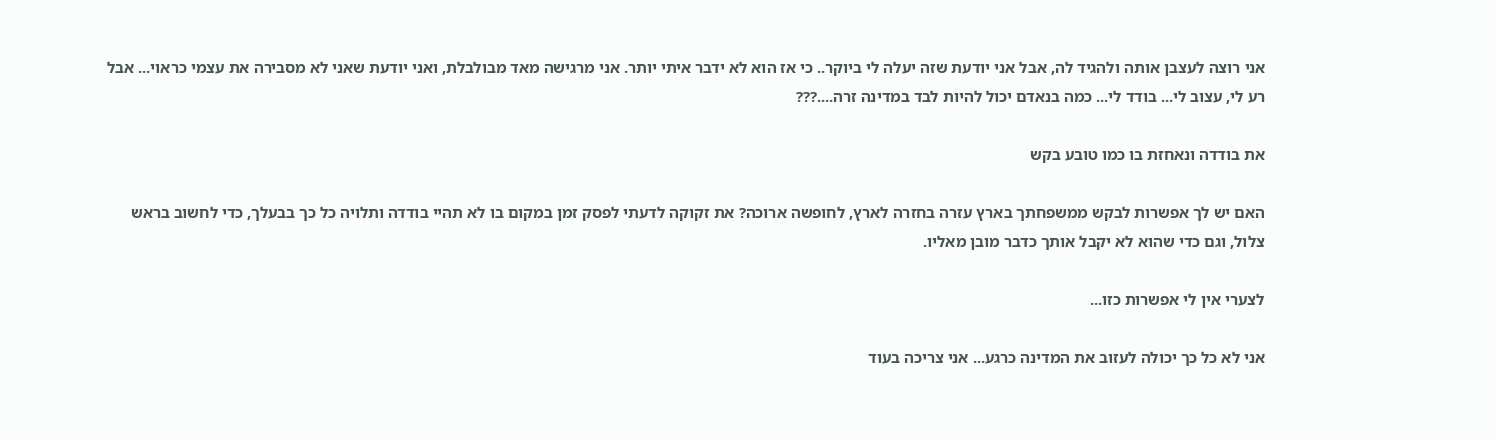אני רוצה לעצבן אותה ולהגיד לה, אבל אני יודעת שזה יעלה לי ביוקר.. כי אז הוא לא ידבר איתי יותר. אני מרגישה מאד מבולבלת, ואני יודעת שאני לא מסבירה את עצמי כראוי... אבל רע לי, עצוב לי... בודד לי... כמה בנאדם יכול להיות לבד במדינה זרה....???

את בודדה ונאחזת בו כמו טובע בקש

האם יש לך אפשרות לבקש ממשפחתך בארץ עזרה בחזרה לארץ, לחופשה ארוכה? את זקוקה לדעתי לפסק זמן במקום בו לא תהיי בודדה ותלויה כל כך בבעלך, כדי לחשוב בראש צלול, וגם כדי שהוא לא יקבל אותך כדבר מובן מאליו.

לצערי אין לי אפשרות כזו...

אני לא כל כך יכולה לעזוב את המדינה כרגע... אני צריכה בעוד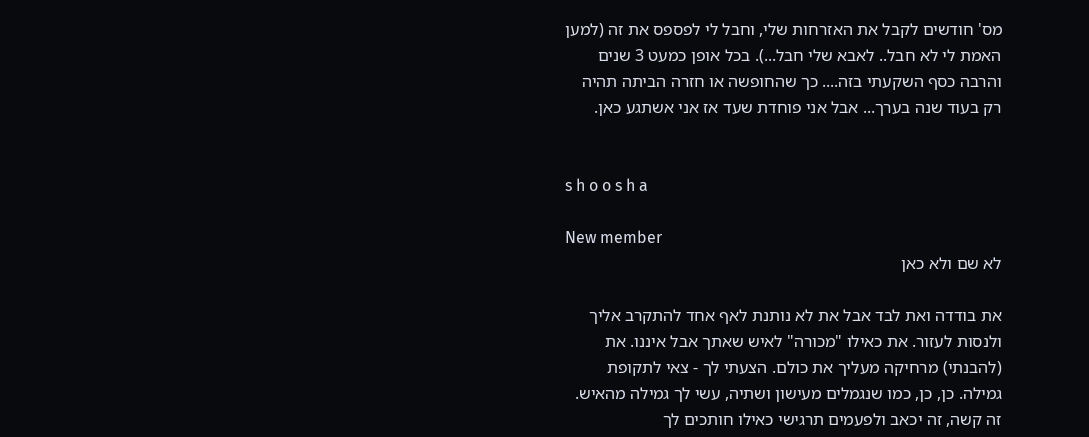מס' חודשים לקבל את האזרחות שלי, וחבל לי לפספס את זה (למען האמת לי לא חבל.. לאבא שלי חבל...). בכל אופן כמעט 3 שנים והרבה כסף השקעתי בזה.... כך שהחופשה או חזרה הביתה תהיה רק בעוד שנה בערך... אבל אני פוחדת שעד אז אני אשתגע כאן.


s h o o s h a

New member
לא שם ולא כאן

את בודדה ואת לבד אבל את לא נותנת לאף אחד להתקרב אליך ולנסות לעזור. את כאילו "מכורה" לאיש שאתך אבל איננו. את (להבנתי) מרחיקה מעליך את כולם. הצעתי לך - צאי לתקופת גמילה. כן, כן, כמו שנגמלים מעישון ושתיה, עשי לך גמילה מהאיש. זה קשה, זה יכאב ולפעמים תרגישי כאילו חותכים לך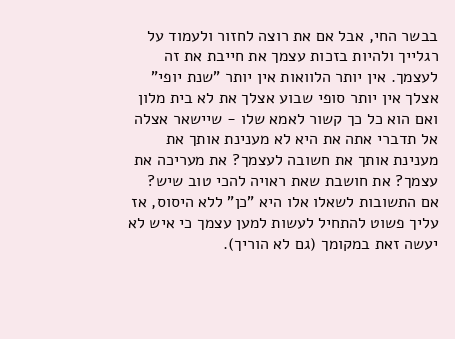בבשר החי, אבל אם את רוצה לחזור ולעמוד על רגלייך ולהיות בזכות עצמך את חייבת את זה לעצמך. אין יותר הלוואות אין יותר "שנת יופי" אצלך אין יותר סופי שבוע אצלך את לא בית מלון ואם הוא כל כך קשור לאמא שלו - שיישאר אצלה אל תדברי אתה את היא לא מענינת אותך את מענינת אותך את חשובה לעצמך? את מעריכה את עצמך? את חושבת שאת ראויה להכי טוב שיש? אם התשובות לשאלו אלו היא "כן" ללא היסוס, אז עליך פשוט להתחיל לעשות למען עצמך כי איש לא יעשה זאת במקומך (גם לא הוריך).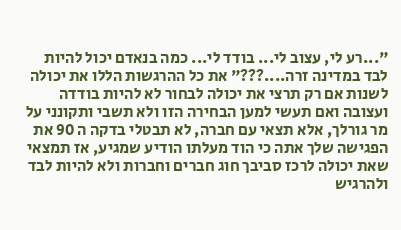"...רע לי, עצוב לי... בודד לי... כמה בנאדם יכול להיות לבד במדינה זרה....???" את כל ההרגשות הללו את יכולה לשנות אם רק תרצי את יכולה לבחור לא להיות בודדה ועצובה ואם תעשי למען הבחירה הזו ולא תשבי ותקונני על מר גורלך, אלא תצאי עם חברה, לא תבטלי בדקה ה 90 את הפגישה שלך אתה כי הוד מעלתו הודיע שמגיע, אז תמצאי שאת יכולה לרכז סביבך חוג חברים וחברות ולא להיות לבד ולהרגיש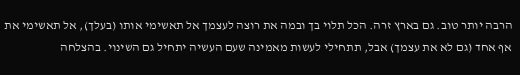הרבה יותר טוב. גם בארץ זרה. הכל תלוי בך ובמה את רוצה לעצמך אל תאשימי אותו (בעלך), אל תאשימי את אף אחד (גם לא את עצמך) אבל, תתחילי לעשות מאמינה שעם העשיה יתחיל גם השינוי. בהצלחה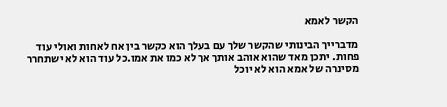הקשר לאמא

מדברייך הבינותי שהקשר שלך עם בעלך הוא כקשר בין אח לאחות ואולי עוד פחות. יתכן מאד שהוא אוהב אותך אך לא כמו את אמו.כל עוד הוא לא ישתחרר מסינרה של אמא הוא לא יוכל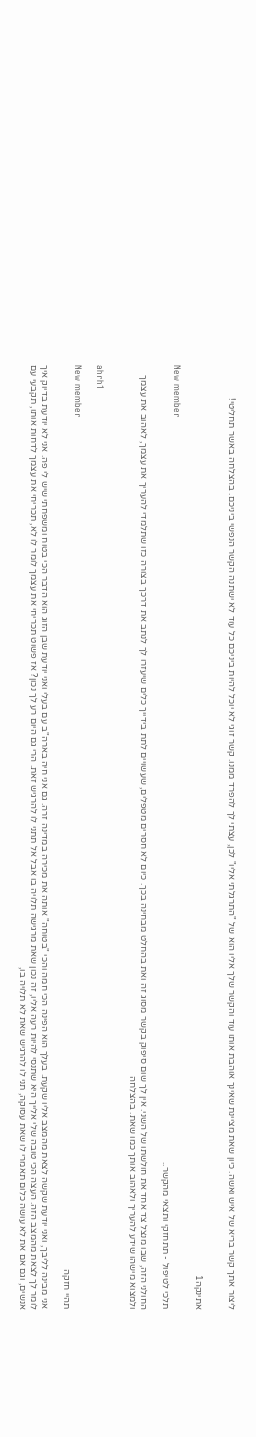ליצור אתך קשר בריא של איש ואשה. כיון שאת מציינת שאינך אוהבת אותו עוד והקשר שלך אליו הוא של "התרגלתי אליו" לכן, עצתי לך להפרד ממנו. קשר זוגי לא יוכל להיות ביניכם כל עוד לא ישתנה הקשר הנפשי ביניכם. בהצלחה באשר תחליטי!


אתינקה1

New member
תלכי לטיפול - תתחזקי ותצאי מהקשר..

החולני הזה, שבו מנצל צד אחד את חולשתו של השני. אין לך שום סיפוק בקשר מסוג זה ואת בהחלט מבחינה בכך. כיום לא חסרים מטפלים, שעשויים לתת בידייך כלים שיעזרו לך לנתב את דרכך בצורה כזו שתלמדי להעריך את עצמך, לאהוב את עצמך ולמצוא מישהו שידע להעריך ולאהוב אותך כמו שאת. בהצלחה


ahrh1

New member
תהיי חזקה

אני מבינה לליבך, ואני יודעת שקשה לצאת מהמצב אליו שקעת. בעלך הוא הפינה הכי חמה והכי "בטוחה" אותה את מכירה במדינה זרה. גם אני חיה בארה"ב עם בעלי ואני יודעת שבן הזוג הוא הדבר הכי בטוח ומשפחתי שיש לי פה. אני לא יודעת בדיוק איך לומר לך לצאת מהמצב הזה. העצה הכי טובה שלי אלייך היא שתנסי להיות רעה אליו, זה נכון שאת מרגישה תלויה בו אבל אל תתני לו להרגיש זאת. הרי גם היום רע לך נכון? אז פשוט תכריחי את עצמך לומר לו לא, תכריחי את עצמך לדחות אותו, תקבעי עם אנשים, וגם אם את לא עושה כלום תאמרי לו שאת עסוקה, תני לו להרגיש שאת לא תלויה בו,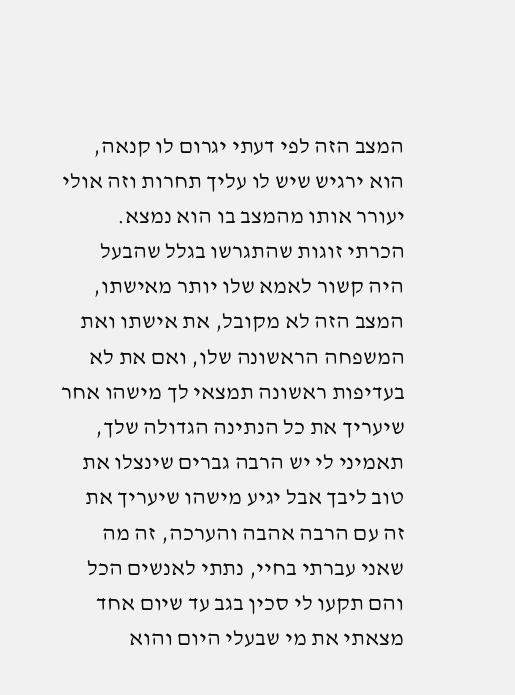המצב הזה לפי דעתי יגרום לו קנאה, הוא ירגיש שיש לו עליך תחרות וזה אולי יעורר אותו מהמצב בו הוא נמצא. הכרתי זוגות שהתגרשו בגלל שהבעל היה קשור לאמא שלו יותר מאישתו, המצב הזה לא מקובל, את אישתו ואת המשפחה הראשונה שלו, ואם את לא בעדיפות ראשונה תמצאי לך מישהו אחר שיעריך את כל הנתינה הגדולה שלך, תאמיני לי יש הרבה גברים שינצלו את טוב ליבך אבל יגיע מישהו שיעריך את זה עם הרבה אהבה והערכה, זה מה שאני עברתי בחיי, נתתי לאנשים הכל והם תקעו לי סכין בגב עד שיום אחד מצאתי את מי שבעלי היום והוא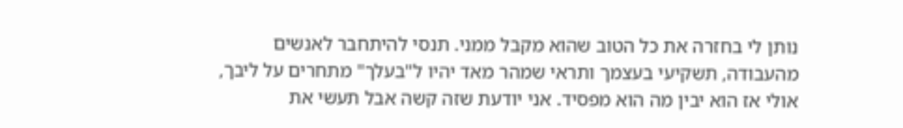נותן לי בחזרה את כל הטוב שהוא מקבל ממני. תנסי להיתחבר לאנשים מהעבודה, תשקיעי בעצמך ותראי שמהר מאד יהיו ל"בעלך" מתחרים על ליבך, אולי אז הוא יבין מה הוא מפסיד. אני יודעת שזה קשה אבל תעשי את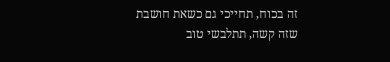זה בכוח, תחייכי גם כשאת חושבת שזה קשה, תתלבשי טוב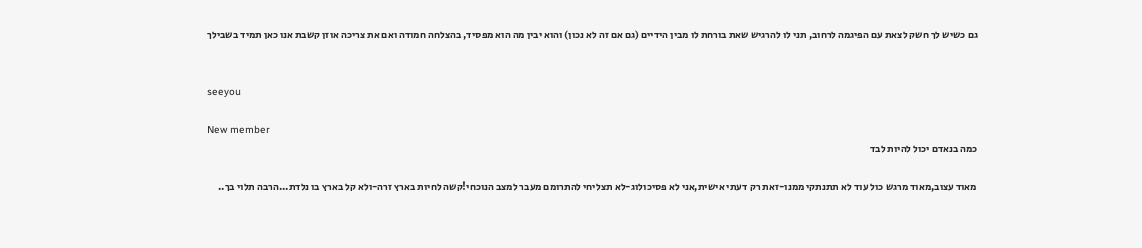גם כשיש לך חשק לצאת עם הפיגמה לרחוב, תני לו להרגיש שאת בורחת לו מבין הידיים (גם אם זה לא נכון) והוא יבין מה הוא מפסיד, בהצלחה חמודה ואם את צריכה אוזן קשבת אנו כאן תמיד בשבילך


seeyou

New member
כמה בנאדם יכול להיות לבד

מאוד עצוב,מאוד מרגש כול עוד לא תתנתקי ממנו-זאת רק דעתי אישית,אני לא פסיכולוג-לא תצליחי להתרומם מעבר למצב הנוכחי!קשה לחיות בארץ זרה-ולא קל בארץ בו נלדת...הרבה תלוי בך..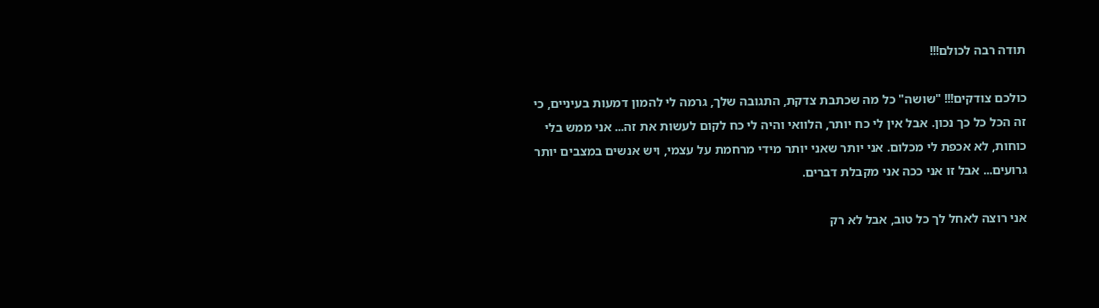תודה רבה לכולם!!!

כולכם צודקים!!! "שושה" כל מה שכתבת צדקת, התגובה שלך, גרמה לי להמון דמעות בעיניים, כי זה הכל כל כך נכון. אבל אין לי כח יותר, הלוואי והיה לי כח לקום לעשות את זה... אני ממש בלי כוחות, לא אכפת לי מכלום. אני יותר שאני יותר מידי מרחמת על עצמי, ויש אנשים במצבים יותר גרועים... אבל זו אני ככה אני מקבלת דברים.

אני רוצה לאחל לך כל טוב, אבל לא רק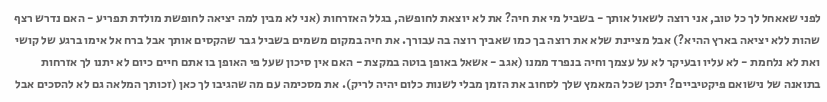לפני שאאחל לך כל טוב, אני רוצה לשאול אותך - בשביל מי את חיה? את לא יוצאת לחופשה, בגלל האזרחות (אני לא מבין למה יציאה לחופשת מולדת תפריע - האם נדרש רצף שהות ללא יציאה בארץ ההיא?) אבל מציינת שלא את רוצה בך כמו שאביך רוצה בה עבורך. את חיה במקום משמים בשביל גבר שהקסים אותך אבל ברח אל אימו ברגע של קושי ואת לא נלחמת - לא עליו ובעיקר לא על עצמך וחיה בנפרד ממנו (אגב - אשאל באופן בוטה במקצת - האם אין סיכון שעל פי האופן בו אתם חיים כיום לא יתנו לך אזרחות בתואנה של נישואם פיקטיביים? יתכן שכל המאמץ שלך לסחוב את הזמן מבלי לשנות כלום יהיה לריק). את מסכימה עם מה שהגיבו לך כאן (זכותך המלאה גם לא להסכים אבל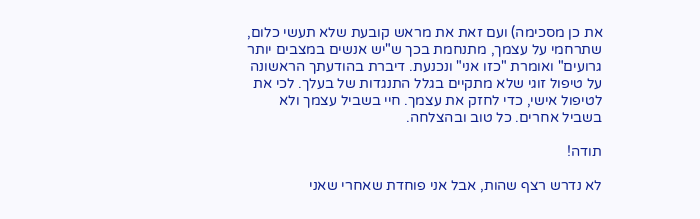את כן מסכימה) ועם זאת את מראש קובעת שלא תעשי כלום, שתרחמי על עצמך, מתנחמת בכך ש"יש אנשים במצבים יותר גרועים" ואומרת "כזו אני" ונכנעת. דיברת בהודעתך הראשונה על טיפול זוגי שלא מתקיים בגלל התנגדות של בעלך. לכי את לטיפול אישי, כדי לחזק את עצמך. חיי בשביל עצמך ולא בשביל אחרים. כל טוב ובהצלחה.

תודה!

לא נדרש רצף שהות, אבל אני פוחדת שאחרי שאני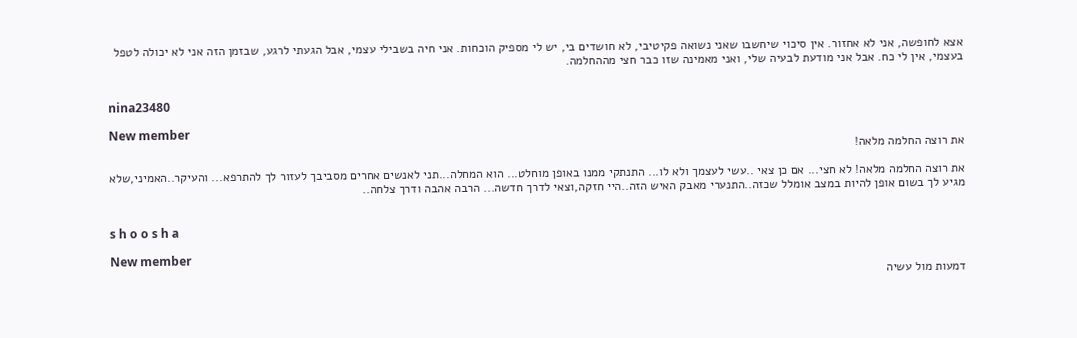אצא לחופשה, אני לא אחזור. אין סיכוי שיחשבו שאני נשואה פקיטיבי, לא חושדים בי, יש לי מספיק הוכחות. אני חיה בשבילי עצמי, אבל הגעתי לרגע, שבזמן הזה אני לא יכולה לטפל בעצמי, אין לי כח. אבל אני מודעת לבעיה שלי, ואני מאמינה שזו כבר חצי מההחלמה.


nina23480

New member
את רוצה החלמה מלאה!

את רוצה החלמה מלאה! לא חצי... אם כן צאי ..עשי לעצמך ולא לו... התנתקי ממנו באופן מוחלט... הוא המחלה...תני לאנשים אחרים מסביבך לעזור לך להתרפא... והעיקר..האמיני,שלא מגיע לך בשום אופן להיות במצב אומלל שכזה..התנערי מאבק האיש הזה..היי חזקה,וצאי לדרך חדשה... הרבה אהבה ודרך צלחה..


s h o o s h a

New member
דמעות מול עשיה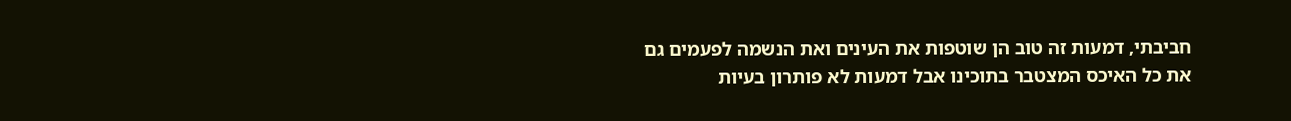חביבתי, דמעות זה טוב הן שוטפות את העינים ואת הנשמה לפעמים גם את כל האיכס המצטבר בתוכינו אבל דמעות לא פותרון בעיות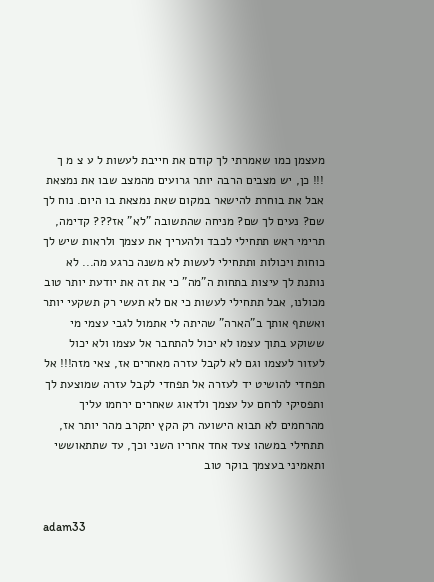מעצמן כמו שאמרתי לך קודם את חייבת לעשות ל ע צ מ ך !!! כן, יש מצבים הרבה יותר גרועים מהמצב שבו את נמצאת אבל את בוחרת להישאר במקום שאת נמצאת בו היום. נוח לך שם? נעים לך שם? מניחה שהתשובה "לא" אז??? קדימה, תרימי ראש תתחילי לכבד ולהעריך את עצמך ולראות שיש לך כוחות ויכולות ותתחילי לעשות לא משנה כרגע מה... לא נותנת לך עיצות בתחות ה"מה" כי את זה את יודעת יותר טוב מכולנו, אבל תתחילי לעשות כי אם לא תעשי רק תשקעי יותר ואשתף אותך ב"הארה" שהיתה לי אתמול לגבי עצמי מי ששוקע בתוך עצמו לא יכול להתחבר אל עצמו ולא יכול לעזור לעצמו וגם לא לקבל עזרה מאחרים אז, צאי מזה!!! אל תפחדי להושיט יד לעזרה אל תפחדי לקבל עזרה שמוצעת לך ותפסיקי לרחם על עצמך ולדאוג שאחרים ירחמו עליך מהרחמים לא תבוא הישועה רק הקץ יתקרב מהר יותר אז, תתחילי במשהו צעד אחד אחריו השני וכך, עד שתתאוששי ותאמיני בעצמך בוקר טוב


adam33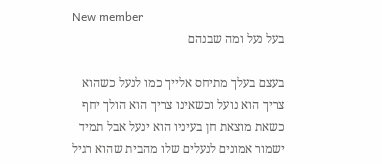New member
בעל נעל ומה שבנהם

בעצם בעלך מתיחס אלייך כמו לנעל כשהוא צריך הוא נועל וכשאינו צריך הוא הולך יחף כשאת מוצאת חן בעיניו הוא ינעל אבל תמיד ישמור אמונים לנעלים שלו מהבית שהוא רגיל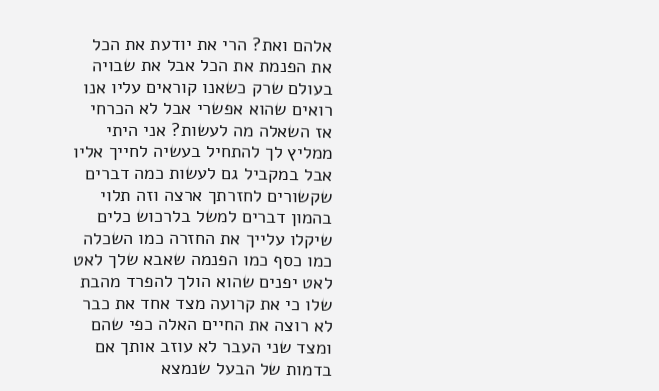אלהם ואת? הרי את יודעת את הכל את הפנמת את הכל אבל את שבויה בעולם שרק כשאנו קוראים עליו אנו רואים שהוא אפשרי אבל לא הכרחי אז השאלה מה לעשות? אני היתי ממליץ לך להתחיל בעשיה לחייך אליו אבל במקביל גם לעשות כמה דברים שקשורים לחזרתך ארצה וזה תלוי בהמון דברים למשל בלרכוש כלים שיקלו עלייך את החזרה כמו השכלה כמו כסף כמו הפנמה שאבא שלך לאט לאט יפנים שהוא הולך להפרד מהבת שלו כי את קרועה מצד אחד את כבר לא רוצה את החיים האלה כפי שהם ומצד שני העבר לא עוזב אותך אם בדמות של הבעל שנמצא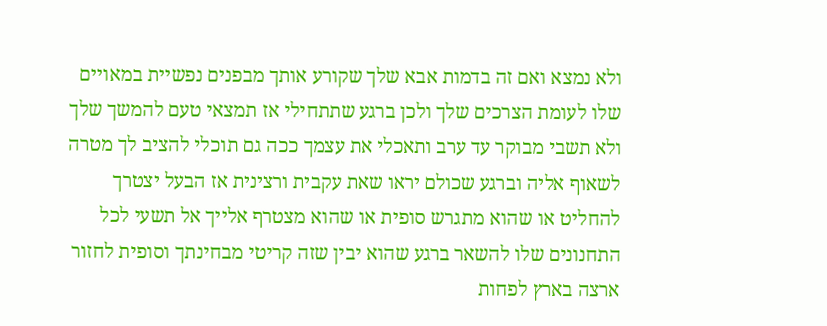ולא נמצא ואם זה בדמות אבא שלך שקורע אותך מבפנים נפשיית במאויים שלו לעומת הצרכים שלך ולכן ברגע שתתחילי אז תמצאי טעם להמשך שלך ולא תשבי מבוקר עד ערב ותאכלי את עצמך ככה גם תוכלי להציב לך מטרה לשאוף אליה וברגע שכולם יראו שאת עקבית ורצינית אז הבעל יצטרך להחליט או שהוא מתגרש סופית או שהוא מצטרף אלייך אל תשעי לכל התחנונים שלו להשאר ברגע שהוא יבין שזה קריטי מבחינתך וסופית לחזור ארצה בארץ לפחות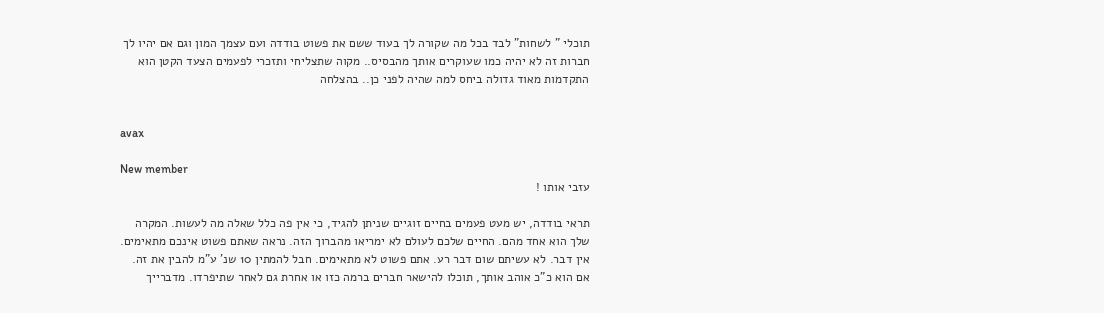תוכלי " לשחות" לבד בכל מה שקורה לך בעוד ששם את פשוט בודדה ועם עצמך המון וגם אם יהיו לך חברות זה לא יהיה כמו שעוקרים אותך מהבסיס.. מקוה שתצליחי ותזכרי לפעמים הצעד הקטן הוא התקדמות מאוד גדולה ביחס למה שהיה לפני כן.. בהצלחה


avax

New member
עזבי אותו !

תראי בודדה, יש מעט פעמים בחיים זוגיים שניתן להגיד, כי אין פה כלל שאלה מה לעשות. המקרה שלך הוא אחד מהם. החיים שלכם לעולם לא ימריאו מהברוך הזה. נראה שאתם פשוט אינכם מתאימים. אין דבר. לא עשיתם שום דבר רע. אתם פשוט לא מתאימים. חבל להמתין 10 שנ' ע"מ להבין את זה. אם הוא כ"כ אוהב אותך, תוכלו להישאר חברים ברמה כזו או אחרת גם לאחר שתיפרדו. מדברייך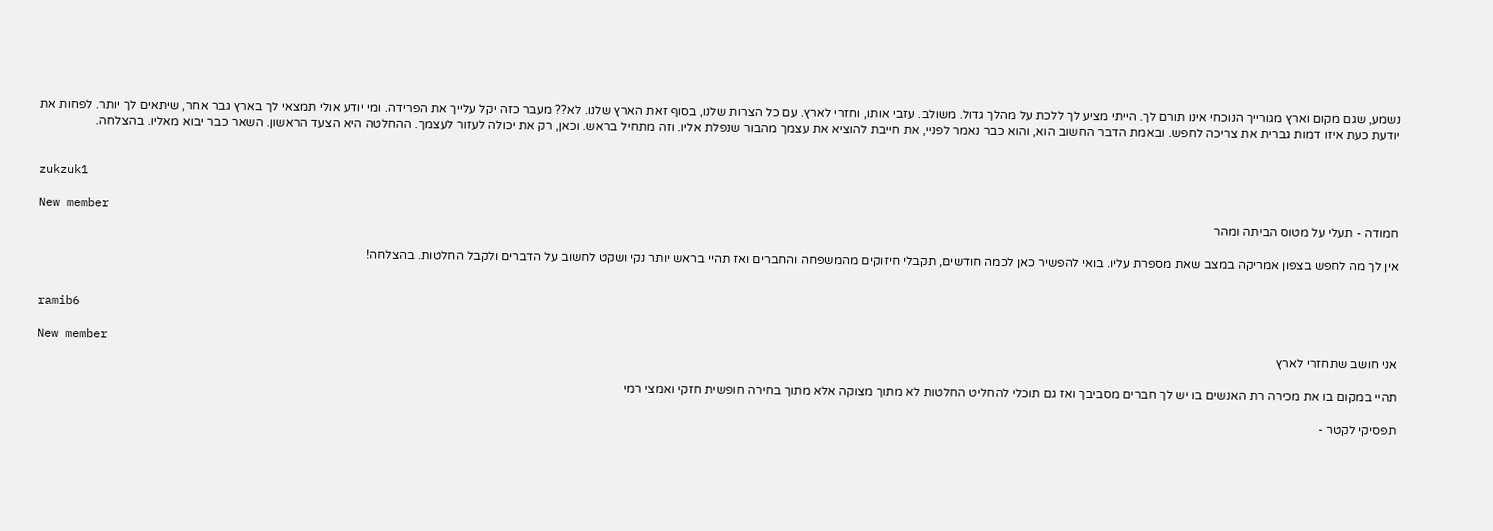נשמע, שגם מקום וארץ מגורייך הנוכחי אינו תורם לך. הייתי מציע לך ללכת על מהלך גדול. משולב. עזבי אותו, וחזרי לארץ. עם כל הצרות שלנו, בסוף זאת הארץ שלנו. לא?? מעבר כזה יקל עלייך את הפרידה. ומי יודע אולי תמצאי לך בארץ גבר אחר, שיתאים לך יותר. לפחות את יודעת כעת איזו דמות גברית את צריכה לחפש. ובאמת הדבר החשוב הוא, והוא כבר נאמר לפניי, את חייבת להוציא את עצמך מהבור שנפלת אליו. וזה מתחיל בראש. וכאן, רק את יכולה לעזור לעצמך. ההחלטה היא הצעד הראשון. השאר כבר יבוא מאליו. בהצלחה.


zukzuk1

New member
חמודה - תעלי על מטוס הביתה ומהר

אין לך מה לחפש בצפון אמריקה במצב שאת מספרת עליו. בואי להפשיר כאן לכמה חודשים, תקבלי חיזוקים מהמשפחה והחברים ואז תהיי בראש יותר נקי ושקט לחשוב על הדברים ולקבל החלטות. בהצלחה!


ramib6

New member
אני חושב שתחזרי לארץ

תהיי במקום בו את מכירה רת האנשים בו יש לך חברים מסביבך ואז גם תוכלי להחליט החלטות לא מתוך מצוקה אלא מתוך בחירה חופשית חזקי ואמצי רמי

תפסיקי לקטר -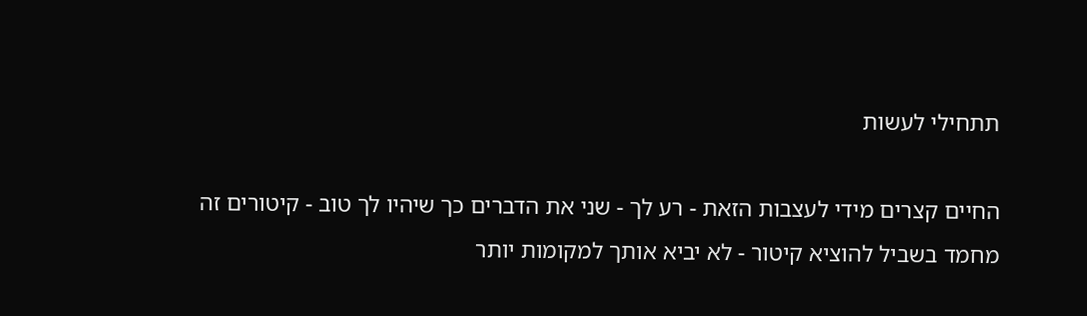תתחילי לעשות

החיים קצרים מידי לעצבות הזאת - רע לך - שני את הדברים כך שיהיו לך טוב - קיטורים זה מחמד בשביל להוציא קיטור - לא יביא אותך למקומות יותר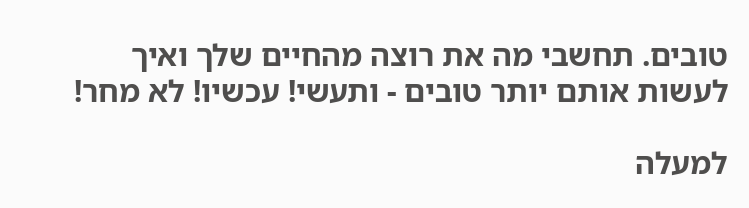טובים. תחשבי מה את רוצה מהחיים שלך ואיך לעשות אותם יותר טובים - ותעשי! עכשיו! לא מחר!

למעלה